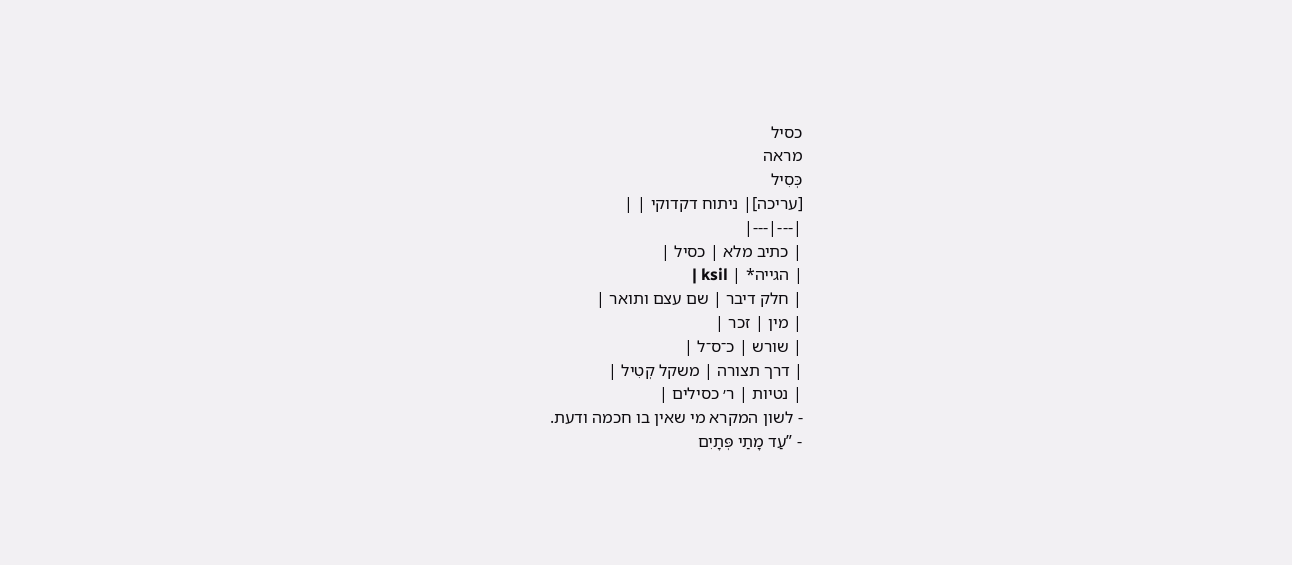כסיל
מראה
כְּסִיל
[עריכה]| ניתוח דקדוקי | |
|---|---|
| כתיב מלא | כסיל |
| הגייה* | ksil |
| חלק דיבר | שם עצם ותואר |
| מין | זכר |
| שורש | כ־ס־ל |
| דרך תצורה | משקל קְטִיל |
| נטיות | ר׳ כסילים |
- לשון המקרא מי שאין בו חכמה ודעת.
- ”עַד מָתַי פְּתָיִם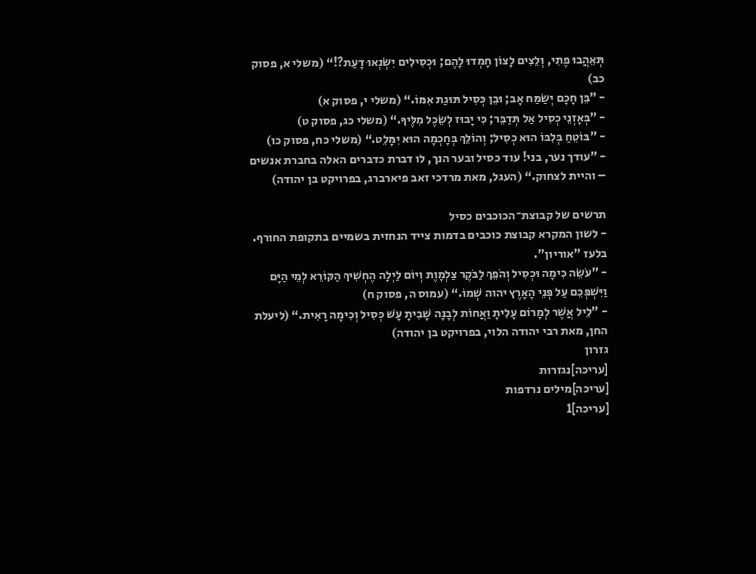תְּאֵהֲבוּ פֶתִי, וְלֵצִים לָצוֹן חָמְדוּ לָהֶם; וּכְסִילִים יִשְׂנְאוּ דָעַת?!“ (משלי א, פסוק כב)
- ”בֵּן חָכָם יְשַׂמַּח אָב; וּבֵן כְּסִיל תּוּגַת אִמּוֹ.“ (משלי י, פסוק א)
- ”בְּאָזְנֵי כְסִיל אַל תְּדַבֵּר; כִּי יָבוּז לְשֵׂכֶל מִלֶּיךָ.“ (משלי כג, פסוק ט)
- ”בּוֹטֵחַ בְּלִבּוֹ הוּא כְסִיל; וְהוֹלֵךְ בְּחָכְמָה הוּא יִמָּלֵט.“ (משלי כח, פסוק כו)
- ”עודך נער, בני! עוד כסיל ובער הנך, לו דברת כדברים האלה בחברת אנשים – והיית לצחוק.“ (העגל, מאת מרדכי זאב פיארברג, בפרויקט בן יהודה)

תרשים של קבוצת־הכוכבים כסיל
- לשון המקרא קבוצת כוכבים בדמות צייד הנחזית בשמיים בתקופת החורף. בלעז "אוריון".
- ”עֹשֵׂה כִימָה וּכְסִיל וְהֹפֵךְ לַבֹּקֶר צַלְמָוֶת וְיוֹם לַיְלָה הֶחְשִׁיךְ הַקּוֹרֵא לְמֵי הַיָּם וַיִּשְׁפְּכֵם עַל פְּנֵי הָאָרֶץ יהוה שְׁמוֹ.“ (עמוס ה, פסוק ח)
- ”לֵיל אֲשֶׁר לְמָרוֹם עָלִיתָ וַאֲחוֹת לְבָנָה שָׁבִיתָ עָשׁ כְּסִיל וְכִימָה רָאִית.“ (ליעלת החן, מאת רבי יהודה הלוי, בפרויקט בן יהודה)
גזרון
[עריכה]נגזרות
[עריכה]מילים נרדפות
[עריכה]1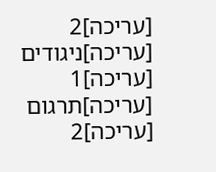[עריכה]2
[עריכה]ניגודים
[עריכה]1
[עריכה]תרגום
[עריכה]2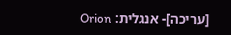[עריכה]- אנגלית: Orion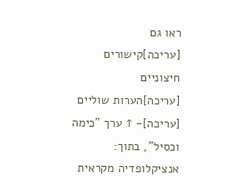ראו גם
[עריכה]קישורים חיצוניים
[עריכה]הערות שוליים
[עריכה]- ↑ ערך "כימה וכסיל", בתוך: אנציקלופדיה מקראית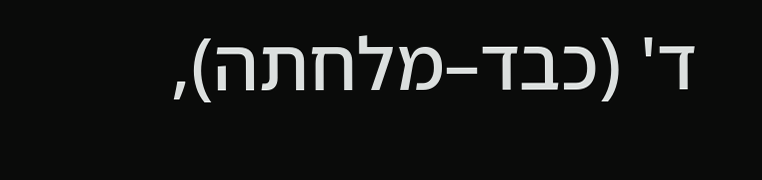ד' (כבד–מלחתה),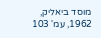מוסד ביאליק, 1962, עמ' 103